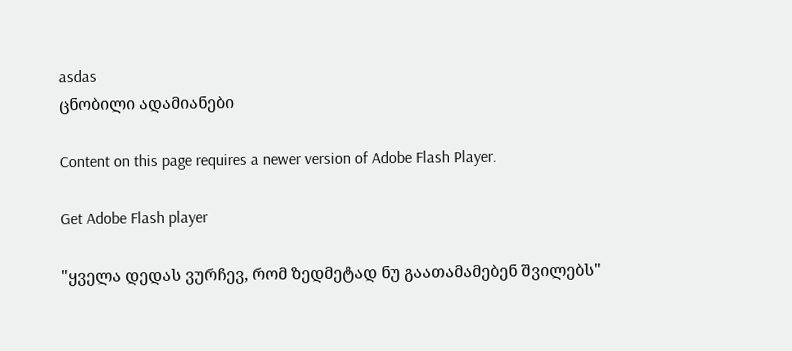asdas
ცნობილი ადამიანები

Content on this page requires a newer version of Adobe Flash Player.

Get Adobe Flash player

"ყველა დედას ვურჩევ, რომ ზედმეტად ნუ გაათამამებენ შვილებს"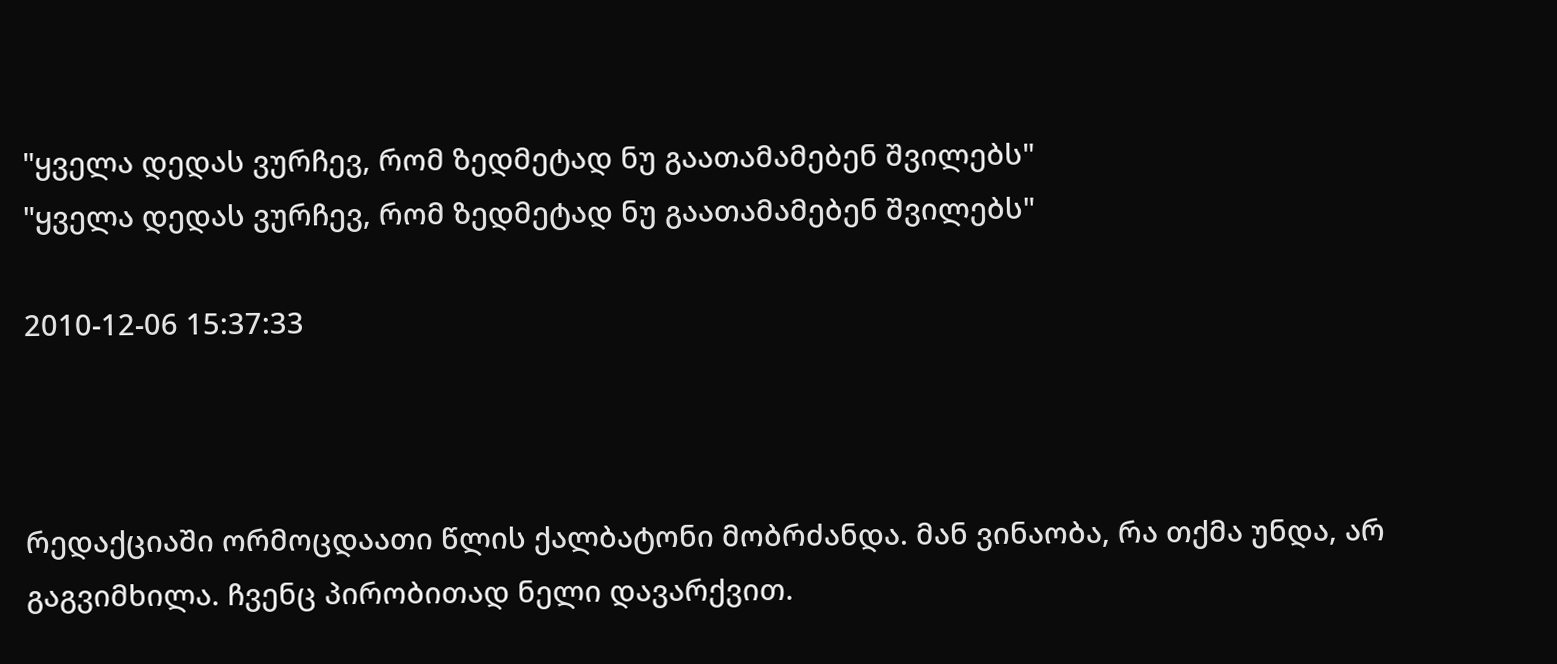"ყველა დედას ვურჩევ, რომ ზედმეტად ნუ გაათამამებენ შვილებს"
"ყველა დედას ვურჩევ, რომ ზედმეტად ნუ გაათამამებენ შვილებს"

2010-12-06 15:37:33



რედაქციაში ორმოცდაათი წლის ქალბატონი მობრძანდა. მან ვინაობა, რა თქმა უნდა, არ გაგვიმხილა. ჩვენც პირობითად ნელი დავარქვით.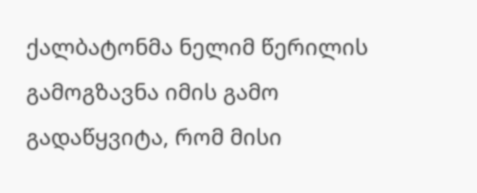ქალბატონმა ნელიმ წერილის გამოგზავნა იმის გამო გადაწყვიტა, რომ მისი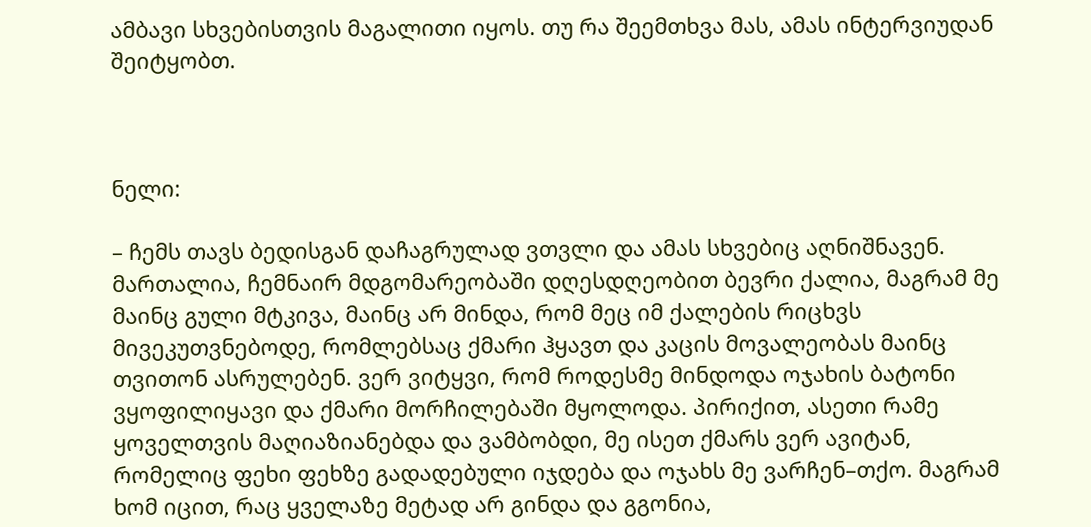ამბავი სხვებისთვის მაგალითი იყოს. თუ რა შეემთხვა მას, ამას ინტერვიუდან შეიტყობთ.



ნელი:

– ჩემს თავს ბედისგან დაჩაგრულად ვთვლი და ამას სხვებიც აღნიშნავენ. მართალია, ჩემნაირ მდგომარეობაში დღესდღეობით ბევრი ქალია, მაგრამ მე მაინც გული მტკივა, მაინც არ მინდა, რომ მეც იმ ქალების რიცხვს მივეკუთვნებოდე, რომლებსაც ქმარი ჰყავთ და კაცის მოვალეობას მაინც თვითონ ასრულებენ. ვერ ვიტყვი, რომ როდესმე მინდოდა ოჯახის ბატონი ვყოფილიყავი და ქმარი მორჩილებაში მყოლოდა. პირიქით, ასეთი რამე ყოველთვის მაღიაზიანებდა და ვამბობდი, მე ისეთ ქმარს ვერ ავიტან, რომელიც ფეხი ფეხზე გადადებული იჯდება და ოჯახს მე ვარჩენ–თქო. მაგრამ ხომ იცით, რაც ყველაზე მეტად არ გინდა და გგონია,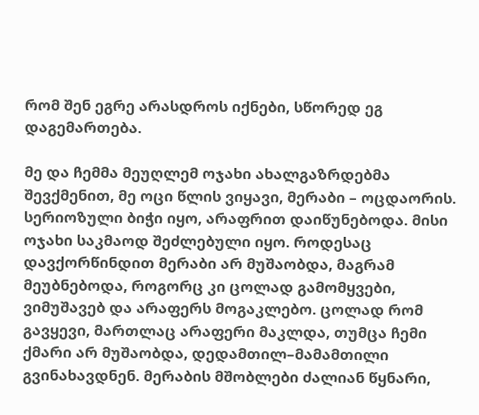რომ შენ ეგრე არასდროს იქნები, სწორედ ეგ დაგემართება.

მე და ჩემმა მეუღლემ ოჯახი ახალგაზრდებმა შევქმენით, მე ოცი წლის ვიყავი, მერაბი – ოცდაორის. სერიოზული ბიჭი იყო, არაფრით დაიწუნებოდა. მისი ოჯახი საკმაოდ შეძლებული იყო. როდესაც დავქორწინდით მერაბი არ მუშაობდა, მაგრამ მეუბნებოდა, როგორც კი ცოლად გამომყვები, ვიმუშავებ და არაფერს მოგაკლებო. ცოლად რომ გავყევი, მართლაც არაფერი მაკლდა, თუმცა ჩემი ქმარი არ მუშაობდა, დედამთილ–მამამთილი გვინახავდნენ. მერაბის მშობლები ძალიან წყნარი,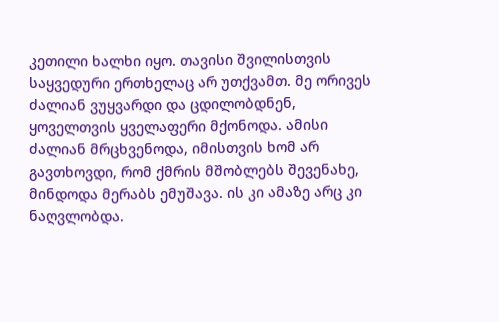კეთილი ხალხი იყო. თავისი შვილისთვის საყვედური ერთხელაც არ უთქვამთ. მე ორივეს ძალიან ვუყვარდი და ცდილობდნენ, ყოველთვის ყველაფერი მქონოდა. ამისი ძალიან მრცხვენოდა, იმისთვის ხომ არ გავთხოვდი, რომ ქმრის მშობლებს შევენახე, მინდოდა მერაბს ემუშავა. ის კი ამაზე არც კი ნაღვლობდა.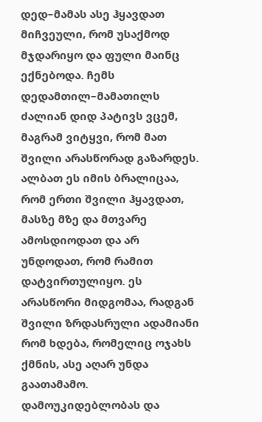დედ–მამას ასე ჰყავდათ მიჩვეული, რომ უსაქმოდ მჯდარიყო და ფული მაინც ექნებოდა. ჩემს დედამთილ–მამათილს ძალიან დიდ პატივს ვცემ, მაგრამ ვიტყვი, რომ მათ შვილი არასწორად გაზარდეს. ალბათ ეს იმის ბრალიცაა, რომ ერთი შვილი ჰყავდათ, მასზე მზე და მთვარე ამოსდიოდათ და არ უნდოდათ, რომ რამით დატვირთულიყო. ეს არასწორი მიდგომაა, რადგან შვილი ზრდასრული ადამიანი რომ ხდება, რომელიც ოჯახს ქმნის, ასე აღარ უნდა გაათამამო. დამოუკიდებლობას და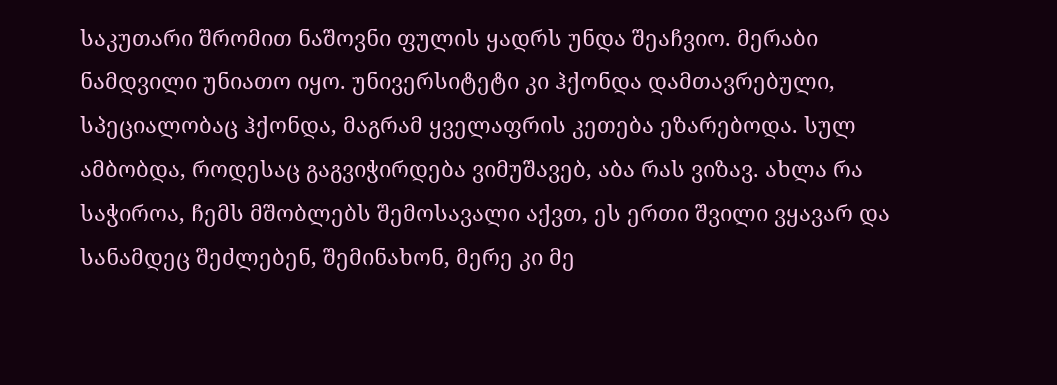საკუთარი შრომით ნაშოვნი ფულის ყადრს უნდა შეაჩვიო. მერაბი ნამდვილი უნიათო იყო. უნივერსიტეტი კი ჰქონდა დამთავრებული, სპეციალობაც ჰქონდა, მაგრამ ყველაფრის კეთება ეზარებოდა. სულ ამბობდა, როდესაც გაგვიჭირდება ვიმუშავებ, აბა რას ვიზავ. ახლა რა საჭიროა, ჩემს მშობლებს შემოსავალი აქვთ, ეს ერთი შვილი ვყავარ და სანამდეც შეძლებენ, შემინახონ, მერე კი მე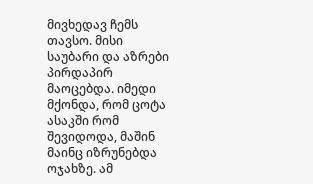მივხედავ ჩემს თავსო. მისი საუბარი და აზრები პირდაპირ მაოცებდა. იმედი მქონდა, რომ ცოტა ასაკში რომ შევიდოდა, მაშინ მაინც იზრუნებდა ოჯახზე. ამ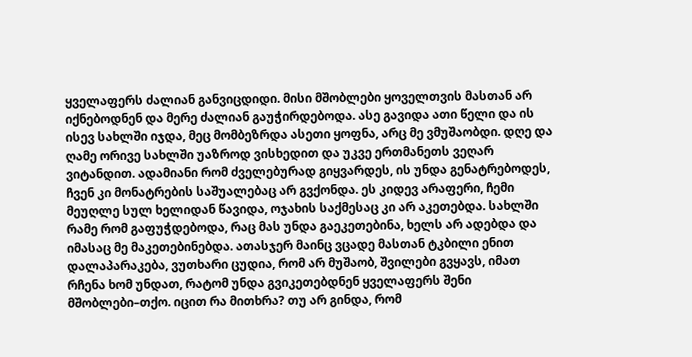ყველაფერს ძალიან განვიცდიდი. მისი მშობლები ყოველთვის მასთან არ იქნებოდნენ და მერე ძალიან გაუჭირდებოდა. ასე გავიდა ათი წელი და ის ისევ სახლში იჯდა, მეც მომბეზრდა ასეთი ყოფნა, არც მე ვმუშაობდი. დღე და ღამე ორივე სახლში უაზროდ ვისხედით და უკვე ერთმანეთს ვეღარ ვიტანდით. ადამიანი რომ ძველებურად გიყვარდეს, ის უნდა გენატრებოდეს, ჩვენ კი მონატრების საშუალებაც არ გვქონდა. ეს კიდევ არაფერი, ჩემი მეუღლე სულ ხელიდან წავიდა, ოჯახის საქმესაც კი არ აკეთებდა. სახლში რამე რომ გაფუჭდებოდა, რაც მას უნდა გაეკეთებინა, ხელს არ ადებდა და იმასაც მე მაკეთებინებდა. ათასჯერ მაინც ვცადე მასთან ტკბილი ენით დალაპარაკება, ვუთხარი ცუდია, რომ არ მუშაობ, შვილები გვყავს, იმათ რჩენა ხომ უნდათ, რატომ უნდა გვიკეთებდნენ ყველაფერს შენი მშობლები–თქო. იცით რა მითხრა? თუ არ გინდა, რომ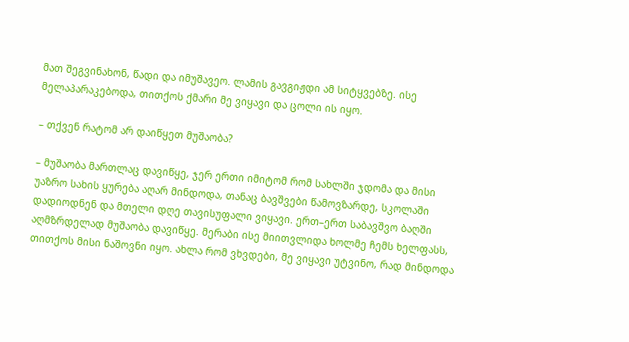მათ შეგვინახონ, წადი და იმუშავეო. ლამის გავგიჟდი ამ სიტყვებზე. ისე მელაპარაკებოდა, თითქოს ქმარი მე ვიყავი და ცოლი ის იყო.

– თქვენ რატომ არ დაიწყეთ მუშაობა?

– მუშაობა მართლაც დავიწყე, ჯერ ერთი იმიტომ რომ სახლში ჯდომა და მისი უაზრო სახის ყურება აღარ მინდოდა, თანაც ბავშვები წამოვზარდე, სკოლაში დადიოდნენ და მთელი დღე თავისუფალი ვიყავი. ერთ–ერთ საბავშვო ბაღში აღმზრდელად მუშაობა დავიწყე. მერაბი ისე მიითვლიდა ხოლმე ჩემს ხელფასს, თითქოს მისი ნაშოვნი იყო. ახლა რომ ვხვდები, მე ვიყავი უტვინო, რად მინდოდა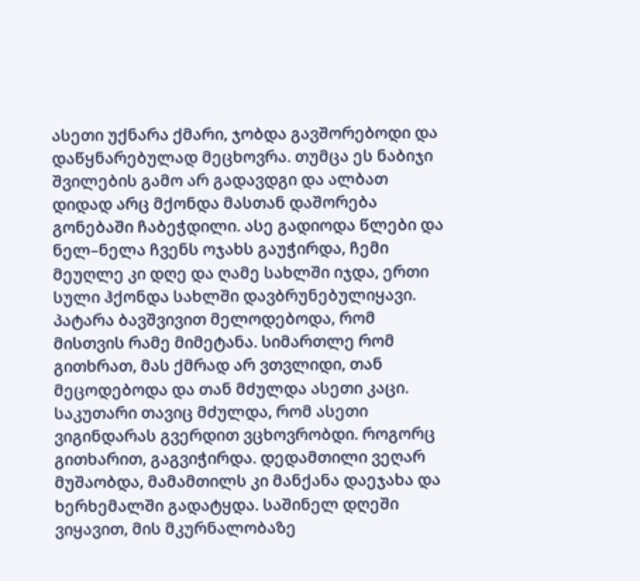ასეთი უქნარა ქმარი, ჯობდა გავშორებოდი და დაწყნარებულად მეცხოვრა. თუმცა ეს ნაბიჯი შვილების გამო არ გადავდგი და ალბათ დიდად არც მქონდა მასთან დაშორება გონებაში ჩაბეჭდილი. ასე გადიოდა წლები და ნელ–ნელა ჩვენს ოჯახს გაუჭირდა, ჩემი მეუღლე კი დღე და ღამე სახლში იჯდა, ერთი სული ჰქონდა სახლში დავბრუნებულიყავი. პატარა ბავშვივით მელოდებოდა, რომ მისთვის რამე მიმეტანა. სიმართლე რომ გითხრათ, მას ქმრად არ ვთვლიდი, თან მეცოდებოდა და თან მძულდა ასეთი კაცი. საკუთარი თავიც მძულდა, რომ ასეთი ვიგინდარას გვერდით ვცხოვრობდი. როგორც გითხარით, გაგვიჭირდა. დედამთილი ვეღარ მუშაობდა, მამამთილს კი მანქანა დაეჯახა და ხერხემალში გადატყდა. საშინელ დღეში ვიყავით, მის მკურნალობაზე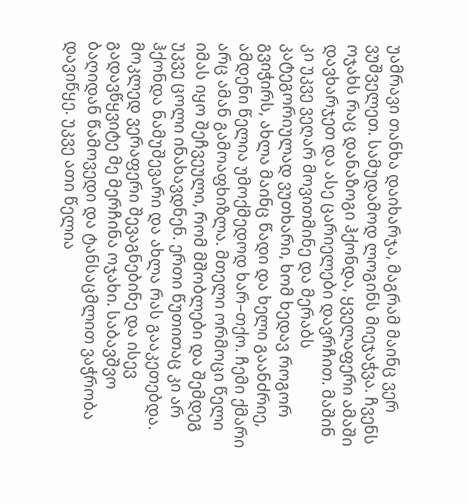უამრავი თანხა დაიხარჯა, მაგრამ მაინც ვერ ვუშველეთ. სამუდამოდ ლოგინს მიეჯაჭვა. ჩვენს ოჯახს რაც დანაზოგი ჰქონდა, ყველაფერი ამაში დავხარჯეთ და ასე ცარიელები დავრჩით. მაშინ კი უკვე ვეღარ მოვითმინე და მერაბს კატეგორიულად ვუთხარი, ხომ ხედავ როგორ გვიჭირს, ახლა მაინც წადი და ხელი გაანძრიე, ამდენი წელია უმოქმედოდ ხარ–თქო. ჩემი ქმარი არც ამან გამოაფხიზლა. მთელი ორმოცი წელი იმას იყო შეჩვეული, რომ მშობლები და შემდეგ უკვე ცოლი ინახავდნენ. ერთი წუთითაც კი არ ჰქონდა ნამუშევარი და ახლა რას გააკეთებდა. მოკლედ ვერაფერი შევაგნებინე და ისევ გადავწყვიტე მე მერჩინა ოჯახი. საბავშვო ბაღიდან წამოვედი და ტანსაცმლით ვაჭრობა დავიწყე. უკვე ათი წელია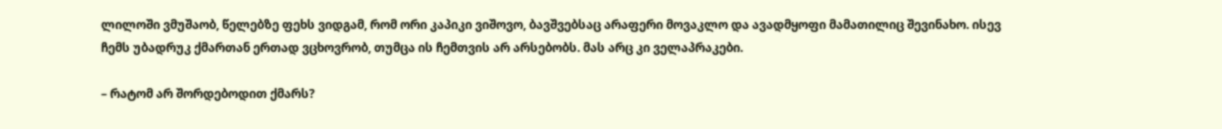ლილოში ვმუშაობ, წელებზე ფეხს ვიდგამ, რომ ორი კაპიკი ვიშოვო, ბავშვებსაც არაფერი მოვაკლო და ავადმყოფი მამათილიც შევინახო. ისევ ჩემს უბადრუკ ქმართან ერთად ვცხოვრობ, თუმცა ის ჩემთვის არ არსებობს. მას არც კი ველაპრაკები.

– რატომ არ შორდებოდით ქმარს?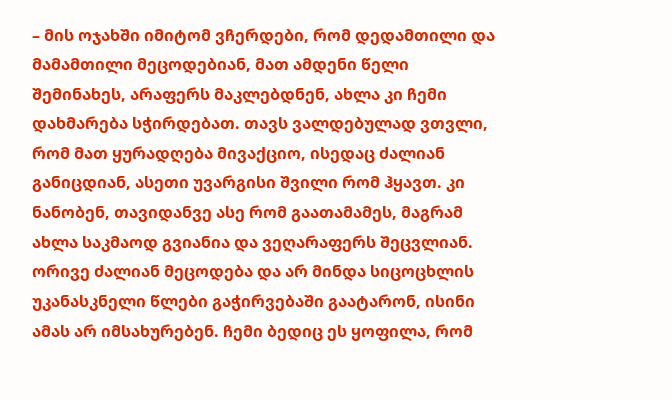– მის ოჯახში იმიტომ ვჩერდები, რომ დედამთილი და მამამთილი მეცოდებიან, მათ ამდენი წელი შემინახეს, არაფერს მაკლებდნენ, ახლა კი ჩემი დახმარება სჭირდებათ. თავს ვალდებულად ვთვლი, რომ მათ ყურადღება მივაქციო, ისედაც ძალიან განიცდიან, ასეთი უვარგისი შვილი რომ ჰყავთ. კი ნანობენ, თავიდანვე ასე რომ გაათამამეს, მაგრამ ახლა საკმაოდ გვიანია და ვეღარაფერს შეცვლიან. ორივე ძალიან მეცოდება და არ მინდა სიცოცხლის უკანასკნელი წლები გაჭირვებაში გაატარონ, ისინი ამას არ იმსახურებენ. ჩემი ბედიც ეს ყოფილა, რომ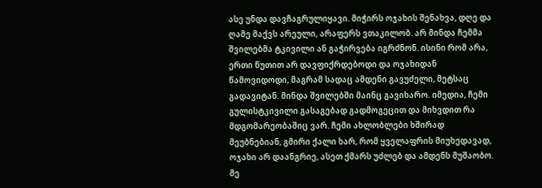ასე უნდა დავჩაგრულიყავი. მიჭირს ოჯახის შენახვა, დღე და ღამე მაქვს არეული, არაფერს ვთაკილობ. არ მინდა ჩემმა შვილებმა ტკივილი ან გაჭირვება იგრძნონ. ისინი რომ არა, ერთი წუთით არ დავფიქრდებოდი და ოჯახიდან წამოვიდოდი, მაგრამ სადაც ამდენი გავუძელი, მეტსაც გადავიტან. მინდა შვილებში მაინც გავიხარო. იმედია, ჩემი გულისტკივილი გასაგებად გადმოგეცით და მიხვდით რა მდგომარეობაშიც ვარ. ჩემი ახლობლები ხშირად მეუბნებიან, გმირი ქალი ხარ, რომ ყველაფრის მიუხედავად, ოჯახი არ დაანგრიე, ასეთ ქმარს უძლებ და ამდენს მუშაობო. მე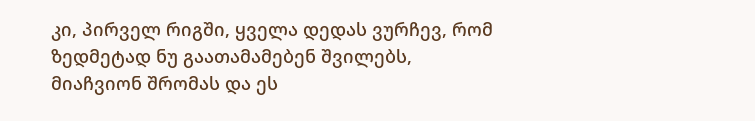კი, პირველ რიგში, ყველა დედას ვურჩევ, რომ ზედმეტად ნუ გაათამამებენ შვილებს, მიაჩვიონ შრომას და ეს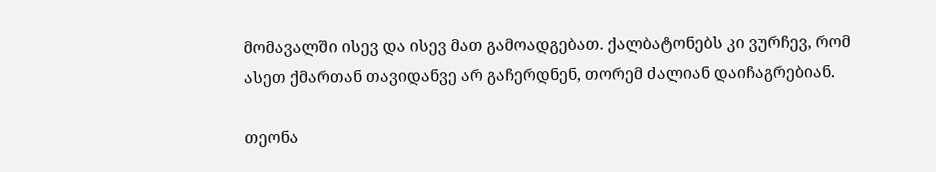მომავალში ისევ და ისევ მათ გამოადგებათ. ქალბატონებს კი ვურჩევ, რომ ასეთ ქმართან თავიდანვე არ გაჩერდნენ, თორემ ძალიან დაიჩაგრებიან.

თეონა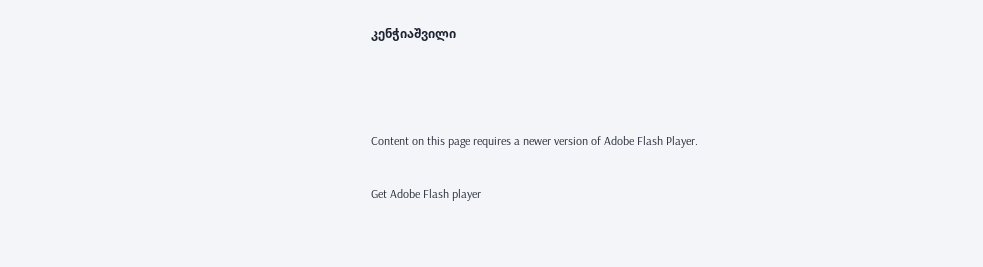კენჭიაშვილი



Content on this page requires a newer version of Adobe Flash Player.

Get Adobe Flash player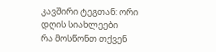კავშირი ტეგთან: ორი
დღის სიახლეები
რა მოსწონთ თქვენ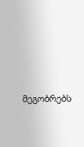მეგობრებს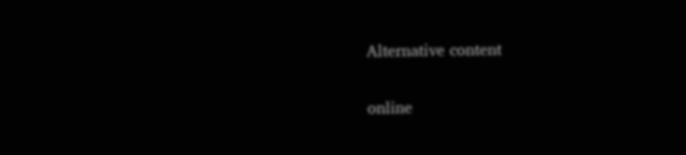Alternative content

online